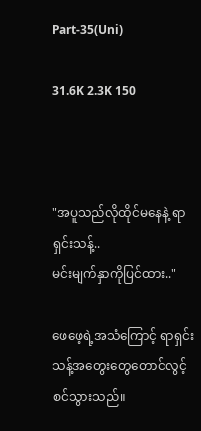Part-35(Uni)

31.6K 2.3K 150



"အပူသည်လိုထိုင်မနေနဲ့ ရာရှင်းသန့်..
မင်းမျက်နှာကိုပြင်ထား.."

ဖေဖေ့ရဲ့အသံကြောင့် ရာရှင်းသန့်အတွေးတွေတောင်လွင့်စင်သွားသည်။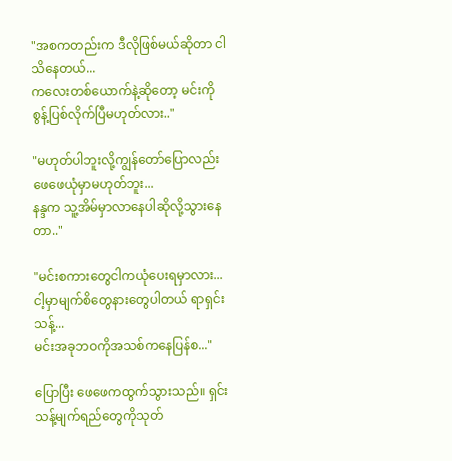"အစကတည်းက ဒီလိုဖြစ်မယ်ဆိုတာ ငါသိနေတယ်...
ကလေးတစ်ယောက်နဲ့ဆိုတော့ မင်းကိုစွန့်ပြစ်လိုက်ပြီမဟုတ်လား.."

"မဟုတ်ပါဘူးလို့ကျွန်တော်ပြောလည်းဖေဖေယုံမှာမဟုတ်ဘူး...
နန္ဒက သူ့အိမ်မှာလာနေပါဆိုလို့သွားနေတာ.."

"မင်းစကားတွေငါကယုံပေးရမှာလား...
ငါ့မှာမျက်စိတွေနားတွေပါတယ် ရာရှင်းသန့်...
မင်းအခုဘဝကိုအသစ်ကနေပြန်စ..."

ပြောပြီး ဖေဖေကထွက်သွားသည်။ ရှင်းသန့်မျက်ရည်တွေကိုသုတ်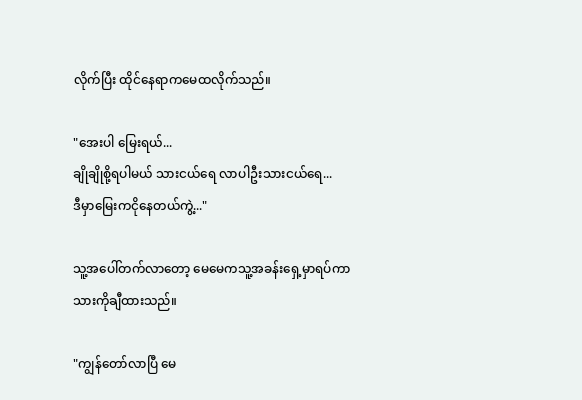လိုက်ပြီး ထိုင်နေရာကမေထလိုက်သည်။

"အေးပါ မြေးရယ်...
ချိုချိုစို့ရပါမယ် သားငယ်ရေ လာပါဦးသားငယ်ရေ...
ဒီမှာမြေးကငိုနေတယ်ကွဲ့..."

သူ့အပေါ်တက်လာတော့ မေမေကသူ့အခန်းရှေ့မှာရပ်ကာ သားကိုချီထားသည်။

"ကျွန်တော်လာပြီ မေ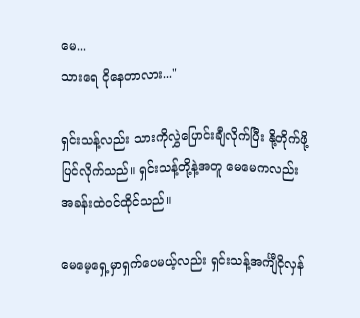မေ...
သားရေ ငိုနေတာလား..."

ရှင်းသန့်လည်း သားကိုလွှဲပြောင်းချီလိုက်ပြီး နို့တိုက်ဖို့ပြင်လိုက်သည်။ ရှင်းသန့်တို့နဲ့အတူ မေမေကလည်း အခန်းထဲဝင်ထိုင်သည်။

မေမေ့ရှေ့မှာရှက်ပေမယ့်လည်း ရှင်းသန့်အင်္ကျီငိုလှန်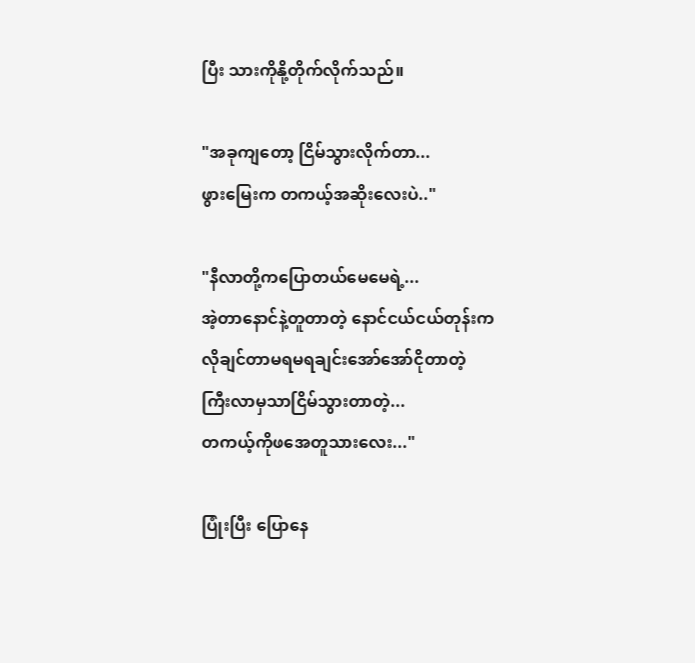ပြီး သားကိုနို့တိုက်လိုက်သည်။

"အခုကျတော့ ငြိမ်သွားလိုက်တာ...
ဖွားမြေးက တကယ့်အဆိုးလေးပဲ.."

"နီလာတို့ကပြောတယ်မေမေရဲ့...
အဲ့တာနောင်နဲ့တူတာတဲ့ နောင်ငယ်ငယ်တုန်းကလိုချင်တာမရမရချင်းအော်အော်ငိုတာတဲ့ ကြီးလာမှသာငြိမ်သွားတာတဲ့...
တကယ့်ကိုဖအေတူသားလေး..."

ပြုံးပြီး ပြောနေ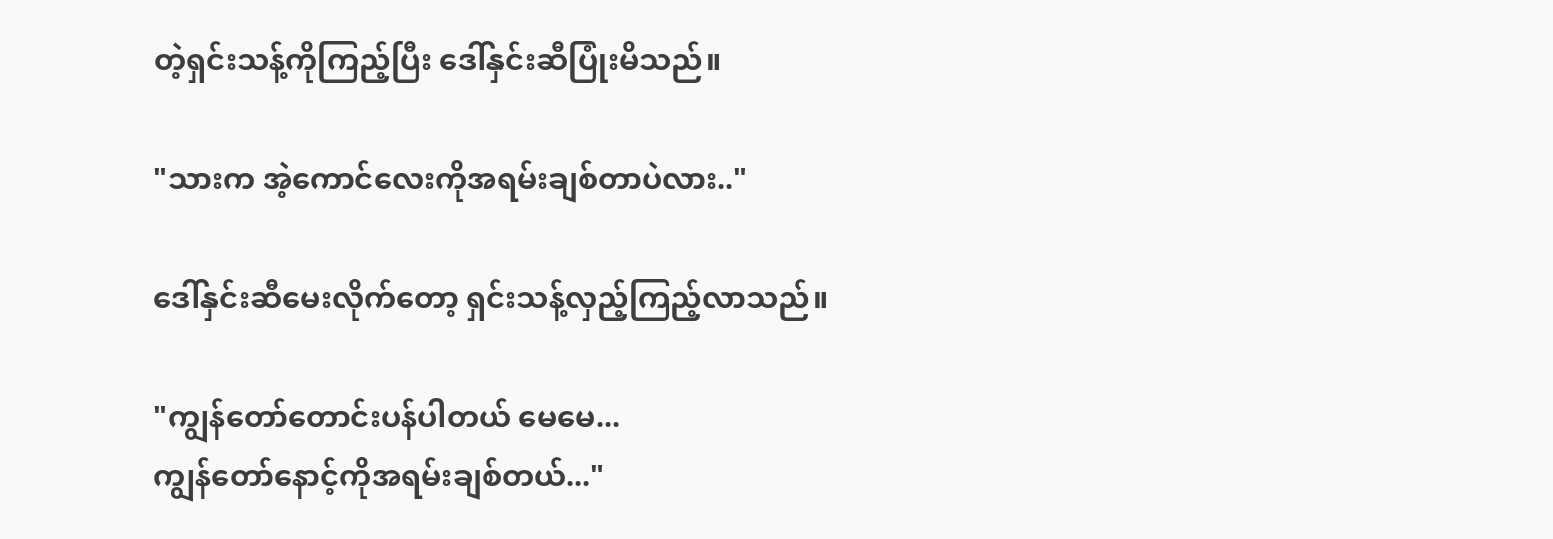တဲ့ရှင်းသန့်ကိုကြည့်ပြီး ဒေါ်နှင်းဆီပြုံးမိသည်။

"သားက အဲ့ကောင်လေးကိုအရမ်းချစ်တာပဲလား.."

ဒေါ်နှင်းဆီမေးလိုက်တော့ ရှင်းသန့်လှည့်ကြည့်လာသည်။

"ကျွန်တော်တောင်းပန်ပါတယ် မေမေ...
ကျွန်တော်နောင့်ကိုအရမ်းချစ်တယ်..."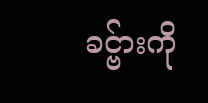ခင္ဗ်ားကို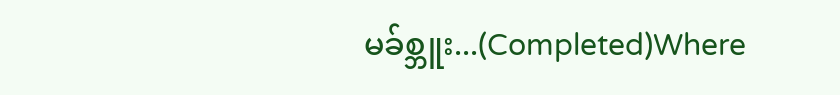မခ်စ္ဘူး...(Completed)Where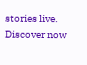stories live. Discover now